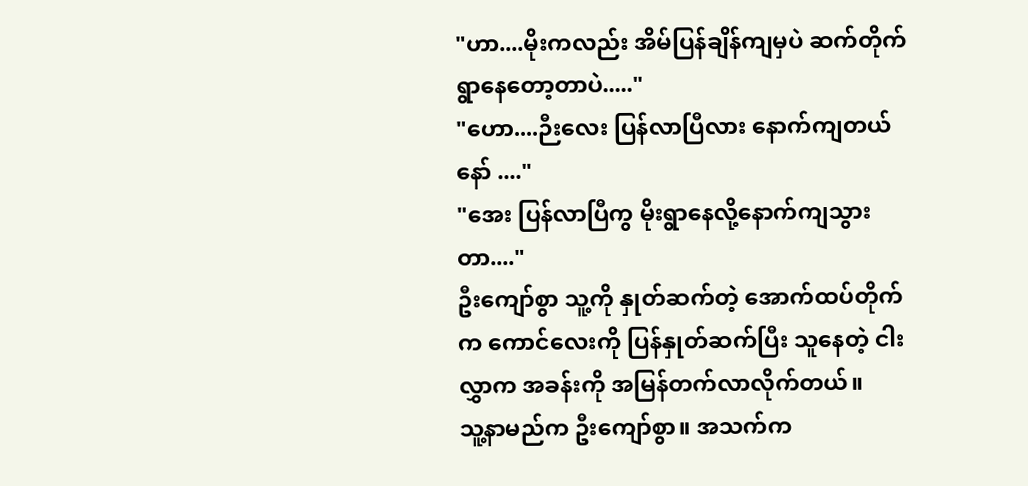"ဟာ....မိုးကလည်း အိမ်ပြန်ချိန်ကျမှပဲ ဆက်တိုက်ရွာနေတော့တာပဲ....."
"ဟော....ဉီးလေး ပြန်လာပြီလား နောက်ကျတယ်နော် ...."
"အေး ပြန်လာပြီကွ မိုးရွာနေလို့နောက်ကျသွားတာ...."
ဦးကျော်စွာ သူ့ကို နှုတ်ဆက်တဲ့ အောက်ထပ်တိုက်က ကောင်လေးကို ပြန်နှုတ်ဆက်ပြီး သူနေတဲ့ ငါးလွှာက အခန်းကို အမြန်တက်လာလိုက်တယ်။
သူ့နာမည်က ဦးကျော်စွာ။ အသက်က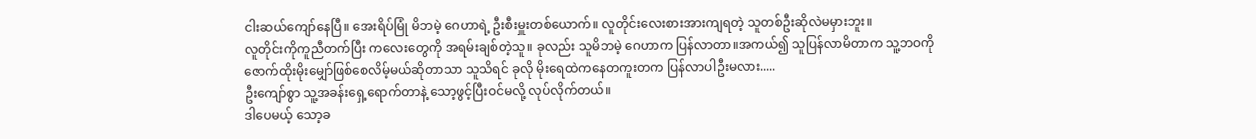ငါးဆယ်ကျော်နေပြီ။ အေးရိပ်မြုံ မိဘမဲ့ ဂေဟာရဲ့ ဦးစီးမှူးတစ်ယောက်။ လူတိုင်းလေးစားအားကျရတဲ့ သူတစ်ဦးဆိုလဲမမှားဘူး။
လူတိုင်းကိုကူညီတက်ပြီး ကလေးတွေကို အရမ်းချစ်တဲ့သူ။ ခုလည်း သူမိဘမဲ့ ဂေဟာက ပြန်လာတာ။အကယ်၍ သူပြန်လာမိတာက သူ့ဘဝကို ဇောက်ထိုးမိုးမျှော်ဖြစ်စေလိမ့်မယ်ဆိုတာသာ သူသိရင် ခုလို မိုးရေထဲကနေတကူးတက ပြန်လာပါဦးမလား.....
ဦးကျော်စွာ သူ့အခန်းရှေ့ရောက်တာနဲ့ သော့ဖွင့်ပြီးဝင်မလို့ လုပ်လိုက်တယ်။
ဒါပေမယ့် သော့ခ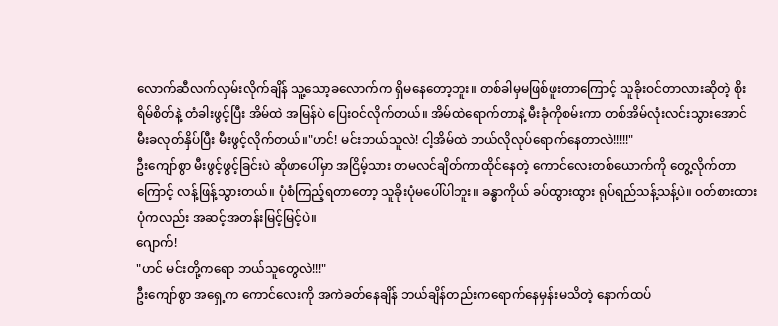လောက်ဆီလက်လှမ်းလိုက်ချိန် သူ့သော့ခလောက်က ရှိမနေတော့ဘူး။ တစ်ခါမှမဖြစ်ဖူးတာကြောင့် သူခိုးဝင်တာလားဆိုတဲ့ စိုးရိမ်စိတ်နဲ့ တံခါးဖွင့်ပြီး အိမ်ထဲ အမြန်ပဲ ပြေးဝင်လိုက်တယ်။ အိမ်ထဲရောက်တာနဲ့ မီးခုံကိုစမ်းကာ တစ်အိမ်လုံးလင်းသွားအောင် မီးခလုတ်နှိပ်ပြီး မီးဖွင့်လိုက်တယ်။"ဟင်! မင်းဘယ်သူလဲ! ငါ့အိမ်ထဲ ဘယ်လိုလုပ်ရောက်နေတာလဲ!!!!!"
ဦးကျော်စွာ မီးဖွင့်ဖွင့်ခြင်းပဲ ဆိုဖာပေါ်မှာ အငြိမ့်သား တမလင်ချိတ်ကာထိုင်နေတဲ့ ကောင်လေးတစ်ယောက်ကို တွေ့လိုက်တာကြောင့် လန့်ဖြန့်သွားတယ်။ ပုံစံကြည့်ရတာတော့ သူခိုးပုံမပေါ်ပါဘူး။ ခန္ဓာကိုယ် ခပ်ထွားထွား ရုပ်ရည်သန့်သန့်ပဲ။ ဝတ်စားထားပုံကလည်း အဆင့်အတန်းမြင့်မြင့်ပဲ။
ဂျောက်!
"ဟင် မင်းတို့ကရော ဘယ်သူတွေလဲ!!!"
ဦးကျော်စွာ အရှေ့က ကောင်လေးကို အကဲခတ်နေချိန် ဘယ်ချိန်တည်းကရောက်နေမှန်းမသိတဲ့ နောက်ထပ်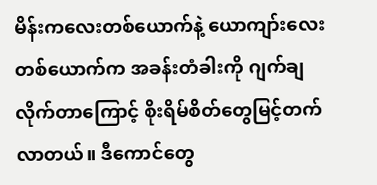မိန်းကလေးတစ်ယောက်နဲ့ ယောကျာ်းလေးတစ်ယောက်က အခန်းတံခါးကို ဂျက်ချလိုက်တာကြောင့် စိုးရိမ်စိတ်တွေမြင့်တက်လာတယ်။ ဒီကောင်တွေ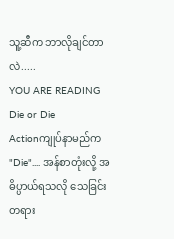သူ့ဆီက ဘာလိုချင်တာလဲ.....
YOU ARE READING
Die or Die
Actionကျုပ်နာမည်က "Die".... အန်စာတုံးလို့ အဓိပ္ပာယ်ရသလို သေခြင်းတရား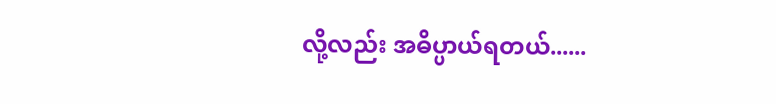လို့လည်း အဓိပ္ပာယ်ရတယ်......